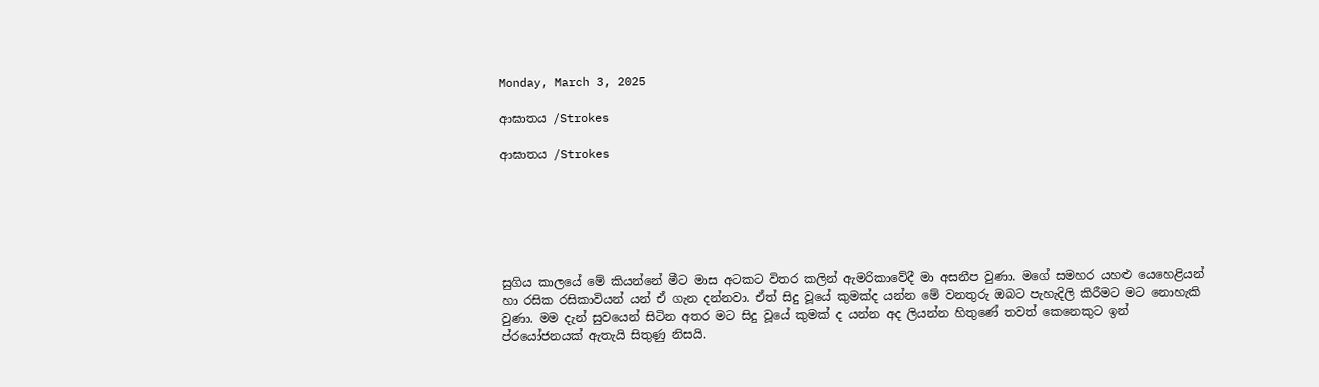Monday, March 3, 2025

ආඝාතය /Strokes

ආඝාතය /Strokes






සුගිය කාලයේ මේ කියන්නේ මීට මාස අටකට විතර කලින් ඇමරිකාවේදී මා අසනීප වුණා. මගේ සමහර යහළු යෙහෙළියන් හා රසික රසිකාවියන් යන් ඒ ගැන දන්නවා. ඒත් සිදු වූයේ කුමක්ද යන්න මේ වනතුරු ඔබට පැහැදිලි කිරීමට මට නොහැකි වුණා. මම දැන් සුවයෙන් සිටින අතර මට සිදු වූයේ කුමක් ද යන්න අද ලියන්න හිතුණේ තවත් කෙනෙකුට ඉන් ප්රයෝජනයක් ඇතැයි සිතුණු නිසයි.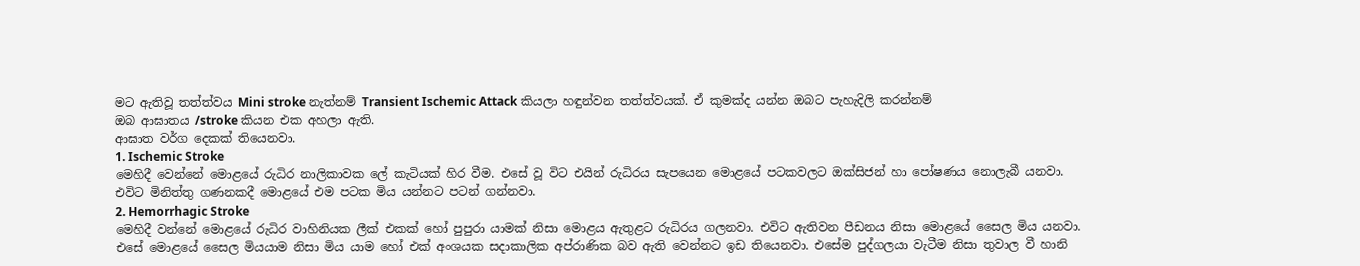මට ඇතිවූ තත්ත්වය Mini stroke නැත්නම් Transient Ischemic Attack කියලා හඳුන්වන තත්ත්වයක්. ඒ කුමක්ද යන්න ඔබට පැහැදිලි කරන්නම්
ඔබ ආඝාතය /stroke කියන එක අහලා ඇති.
ආඝාත වර්ග දෙකක් තියෙනවා.
1. Ischemic Stroke
මෙහිදී වෙන්නේ මොළයේ රුධිර නාලිකාවක ලේ කැටියක් හිර වීම. එසේ වූ විට එයින් රුධිරය සැපයෙන මොළයේ පටකවලට ඔක්සිජන් හා පෝෂණය නොලැබී යනවා. එවිට මිනිත්තු ගණනකදී මොළයේ එම පටක මිය යන්නට පටන් ගන්නවා.
2. Hemorrhagic Stroke
මෙහිදී වන්නේ මොළයේ රුධිර වාහිනියක ලීක් එකක් හෝ පුපුරා යාමක් නිසා මොළය ඇතුළට රුධිරය ගලනවා. එවිට ඇතිවන පීඩනය නිසා මොළයේ සෛල මිය යනවා.
එසේ මොළයේ සෛල මියයාම නිසා මිය යාම හෝ එක් අංශයක සදාකාලික අප්රාණික බව ඇති වෙන්නට ඉඩ තියෙනවා. එසේම පුද්ගලයා වැටීම නිසා තුවාල වී හානි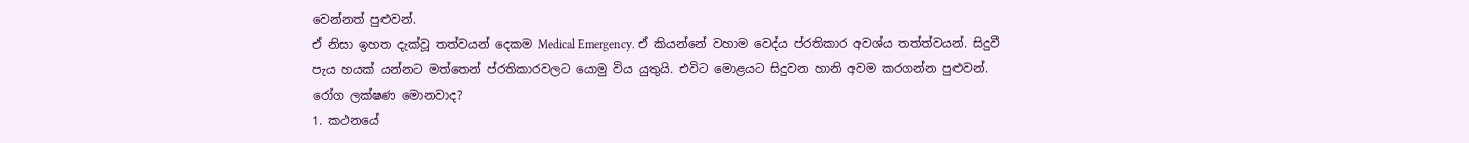වෙන්නත් පුළුවන්.
ඒ නිසා ඉහත දැක්වූ තත්වයන් දෙකම Medical Emergency. ඒ කියන්නේ වහාම වෙද්ය ප්රතිකාර අවශ්ය තත්ත්වයන්. සිදුවී පැය හයක් යන්නට මත්තෙන් ප්රතිකාරවලට යොමු විය යුතුයි. එවිට මොළයට සිදුවන හානි අවම කරගන්න පුළුවන්.
රෝග ලක්ෂණ මොනවාද?
1. කථනයේ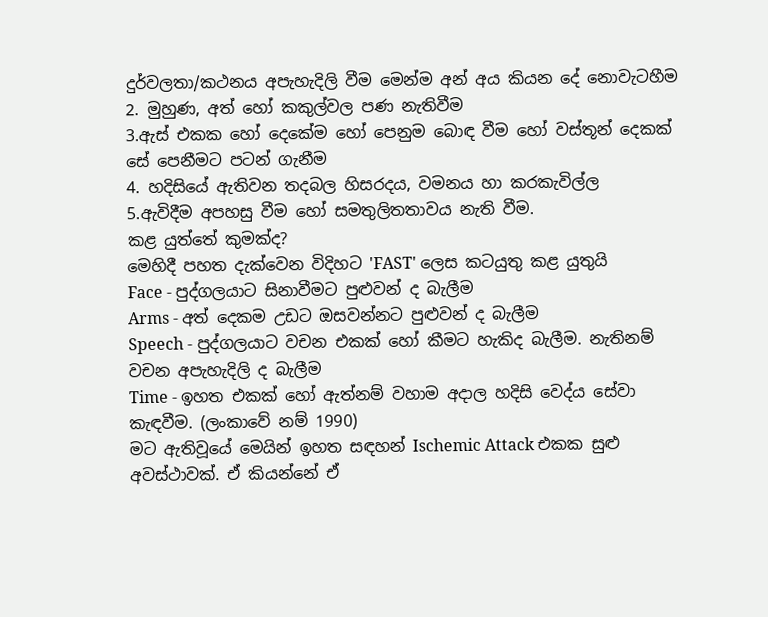දුර්වලතා/කථනය අපැහැදිලි වීම මෙන්ම අන් අය කියන දේ නොවැටහීම
2. මුහුණ, අත් හෝ කකුල්වල පණ නැතිවීම
3.ඇස් එකක හෝ දෙකේම හෝ පෙනුම බොඳ වීම හෝ වස්තූන් දෙකක් සේ පෙනීමට පටන් ගැනීම
4. හදිසියේ ඇතිවන තදබල හිසරදය, වමනය හා කරකැවිල්ල
5.ඇවිදීම අපහසු වීම හෝ සමතුලිතතාවය නැති වීම.
කළ යුත්තේ කුමක්ද?
මෙහිදී පහත දැක්වෙන විදිහට 'FAST' ලෙස කටයුතු කළ යුතුයි
Face - පුද්ගලයාට සිනාවීමට පුළුවන් ද බැලීම
Arms - අත් දෙකම උඩට ඔසවන්නට පුළුවන් ද බැලීම
Speech - පුද්ගලයාට වචන එකක් හෝ කීමට හැකිද බැලීම. නැතිනම් වචන අපැහැදිලි ද බැලීම
Time - ඉහත එකක් හෝ ඇත්නම් වහාම අදාල හදිසි වෙද්ය සේවා කැඳවීම. (ලංකාවේ නම් 1990)
මට ඇතිවූයේ මෙයින් ඉහත සඳහන් Ischemic Attack එකක සුළු අවස්ථාවක්. ඒ කියන්නේ ඒ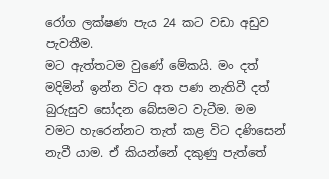රෝග ලක්ෂණ පැය 24 කට වඩා අඩුව පැවතීම.
මට ඇත්තටම වුණේ මේකයි. මං දත් මදිමින් ඉන්න විට අත පණ නැතිවී දත් බුරුසුව සෝදන බේසමට වැටීම. මම වමට හැරෙන්නට තැත් කළ විට දණිසෙන් නැවී යාම. ඒ කියන්නේ දකුණු පැත්තේ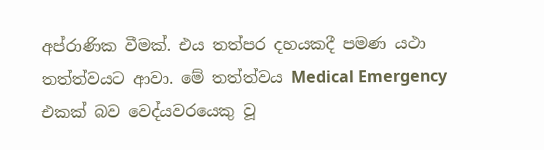අප්රාණික වීමක්. එය තත්පර දහයකදී පමණ යථා තත්ත්වයට ආවා. මේ තත්ත්වය Medical Emergency එකක් බව වෙද්යවරයෙකු වූ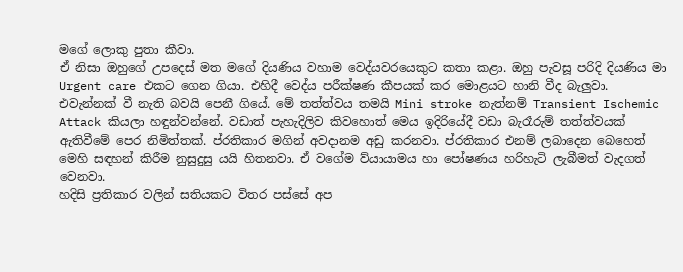මගේ ලොකු පුතා කීවා.
ඒ නිසා ඔහුගේ උපදෙස් මත මගේ දියණිය වහාම වෙද්යවරයෙකුට කතා කළා. ඔහු පැවසූ පරිදි දියණිය මා Urgent care එකට ගෙන ගියා. එහිදී වෙද්ය පරීක්ෂණ කීපයක් කර මොළයට හානි වීද බැලුවා. එවැන්නක් වී නැති බවයි පෙනී ගියේ. මේ තත්ත්වය තමයි Mini stroke නැත්නම් Transient Ischemic Attack කියලා හඳුන්වන්නේ. වඩාත් පැහැදිලිව කිවහොත් මෙය ඉදිරියේදී වඩා බැරෑරුම් තත්ත්වයක් ඇතිවීමේ පෙර නිමිත්තක්. ප්රතිකාර මගින් අවදානම අඩු කරනවා. ප්රතිකාර එනම් ලබාදෙන බෙහෙත් මෙහි සඳහන් කිරීම නුසුදුසු යයි හිතනවා. ඒ වගේම ව්යායාමය හා පෝෂණය හරිහැටි ලැබීමත් වැදගත් වෙනවා.
හදිසි ප්‍රතිකාර වලින් සතියකට විතර පස්සේ අප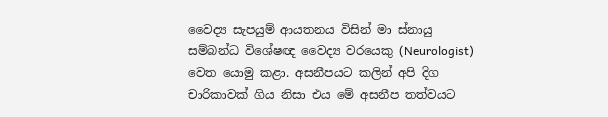වෛද්‍ය සැපයුම් ආයතනය විසින් මා ස්නායු සම්බන්ධ විශේෂඥ වෛද්‍ය වරයෙකු (Neurologist) වෙත යොමු කළා. අසනීපයට කලින් අපි දිග චාරිකාවක් ගිය නිසා එය මේ අසනීප තත්වයට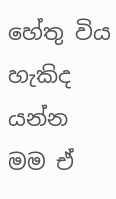හේතු විය හැකිද යන්න මම ඒ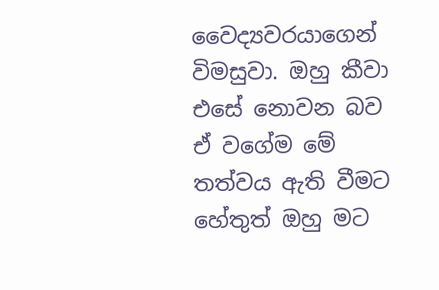වෛද්‍යවරයාගෙන් විමසුවා. ඔහු කීවා එසේ නොවන බව ඒ වගේම මේ තත්වය ඇති වීමට හේතුත් ඔහු මට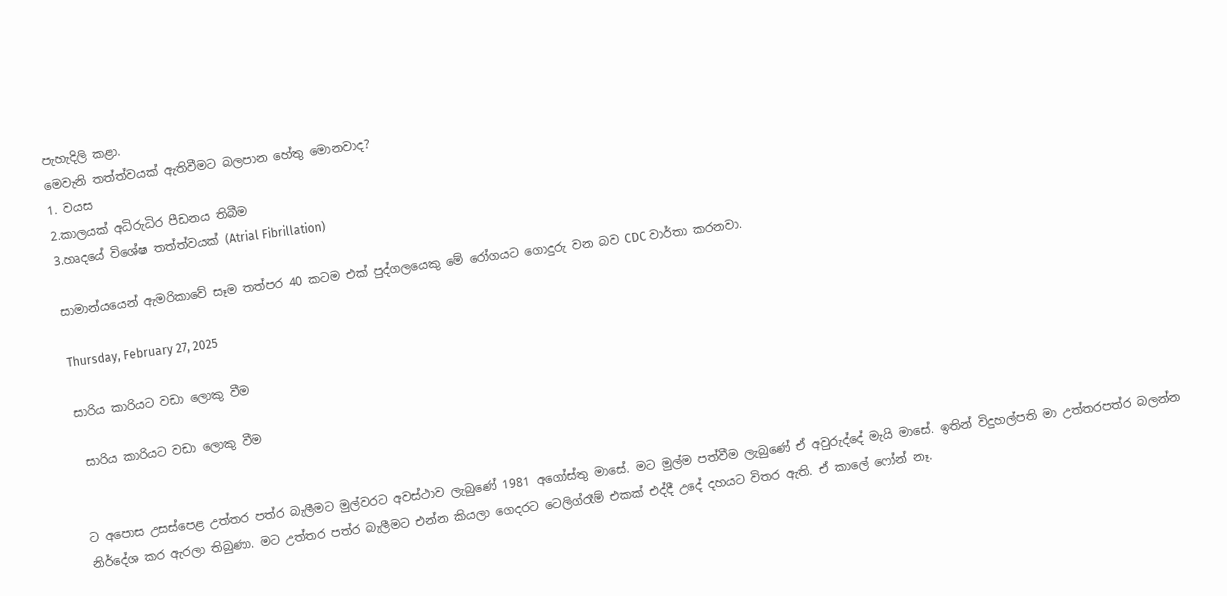පැහැදිලි කළා.
මෙවැනි තත්ත්වයක් ඇතිවීමට බලපාන හේතු මොනවාද?
1. වයස
2.කාලයක් අධිරුධිර පීඩනය තිබීම
3.හෘදයේ විශේෂ තත්ත්වයක් (Atrial Fibrillation)

සාමාන්යයෙන් ඇමරිකාවේ සෑම තත්පර 40 කටම එක් පුද්ගලයෙකු මේ රෝගයට ගොදුරු වන බව CDC වාර්තා කරනවා.

Thursday, February 27, 2025

සාරිය කාරියට වඩා ලොකු වීම

 සාරිය කාරියට වඩා ලොකු වීම


ට අපොස උසස්පෙළ උත්තර පත්ර බැලීමට මුල්වරට අවස්ථාව ලැබුණේ 1981 අගෝස්තු මාසේ. මට මුල්ම පත්වීම ලැබුණේ ඒ අවුරුද්දේ මැයි මාසේ. ඉතින් විදුහල්පති මා උත්තරපත්ර බලන්න නිර්දේශ කර ඇරලා තිබුණා. මට උත්තර පත්ර බැලීමට එන්න කියලා ගෙදරට ටෙලිග්රෑම් එකක් එද්දී උදේ දහයට විතර ඇති. ඒ කාලේ ෆෝන් නෑ.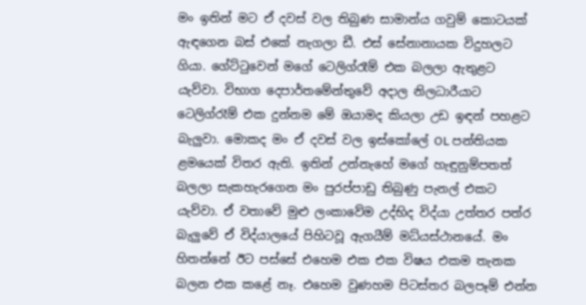මං ඉතින් මට ඒ දවස් වල තිබුණ සාමාන්ය ගවුම් කොටයක් ඇඳගෙන බස් එකේ නැගලා ඩී. එස් සේනානායක විදුහලට ගියා. ගේට්ටුවෙන් මගේ ටෙලිග්රෑම් එක බලලා ඇතුළට යැව්වා. විභාග දෙපාර්තමේන්තුවේ අදාල නිලධාරීයාට ටෙලිග්රෑම් එක දුන්නම මේ ඔයාමද කියලා උඩ ඉඳන් පහළට බැලුවා. මොකද මං ඒ දවස් වල ඉස්කෝලේ OL පන්තියක ළමයෙක් විතර ඇති. ඉතින් උන්නැහේ මගේ හැඳුනුම්පතත් බලලා සැකහැරගෙන මං පුරප්පාඩු තිබුණු පැනල් එකට යැව්වා. ඒ වතාවේ මුළු ලංකාවේම උද්භිද විද්යා උත්තර පත්ර බැලුවේ ඒ විද්යාලයේ පිහිටවූ ඇගයීම් මධ්යස්ථානයේ. මං හිතන්නේ ඊට පස්සේ එහෙම එක එක විෂය එකම තැනක බලන එක කළේ නෑ. එහෙම වුණහම පිටස්තර බලපෑම් එන්න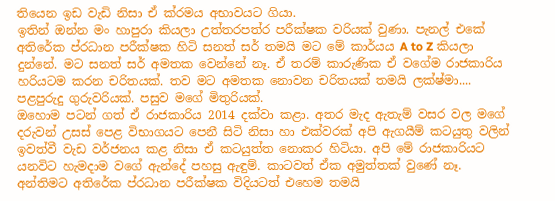තියෙන ඉඩ වැඩි නිසා ඒ ක්රමය අභාවයට ගියා.
ඉතින් ඔන්න මං හාපුරා කියලා උත්තරපත්ර පරීක්ෂක වරියක් වුණා. පැනල් එකේ අතිරේක ප්රධාන පරීක්ෂක හිටි සනත් සර් තමයි මට මේ කාර්යය A to Z කියලා දුන්නේ. මට සනත් සර් අමතක වෙන්නේ නෑ. ඒ තරම් කාරුණික ඒ වගේම රාජකාරිය හරියටම කරන චරිතයක්. තව මට අමතක නොවන චරිතයක් තමයි ලක්ෂ්මා.... පළපුරුදු ගුරුවරියක්. පසුව මගේ මිතුරියක්.
ඔහොම පටන් ගත් ඒ රාජකාරිය 2014 දක්වා කළා. අතර මැද ඇතැම් වසර වල මගේ දරුවන් උසස් පෙළ විභාගයට පෙනී සිටි නිසා හා එක්වරක් අපි ඇගයීම් කටයුතු වලින් ඉවත්වී වැඩ වර්ජනය කළ නිසා ඒ කටයුත්ත නොකර හිටියා. අපි මේ රාජකාරියට යනවිට හැමදාම වගේ ඇන්දේ පහසු ඇඳුම්. කාටවත් ඒක අමුත්තක් වුණේ නෑ. අන්තිමට අතිරේක ප්රධාන පරීක්ෂක විදියටත් එහෙම තමයි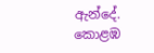ඇන්දේ. කොළඹ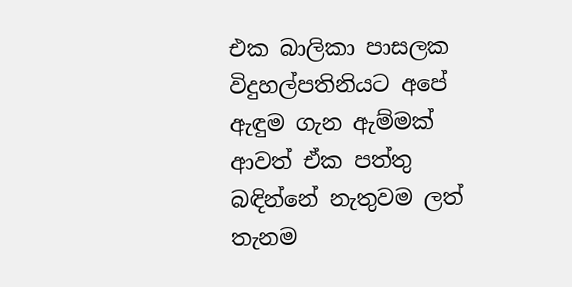එක බාලිකා පාසලක විදුහල්පතිනියට අපේ ඇඳුම ගැන ඇම්මක් ආවත් ඒක පත්තු බඳින්නේ නැතුවම ලත් තැනම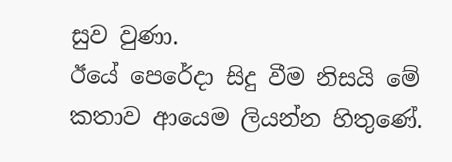සුව වුණා.
ඊයේ පෙරේදා සිදු වීම නිසයි මේ කතාව ආයෙම ලියන්න හිතුණේ.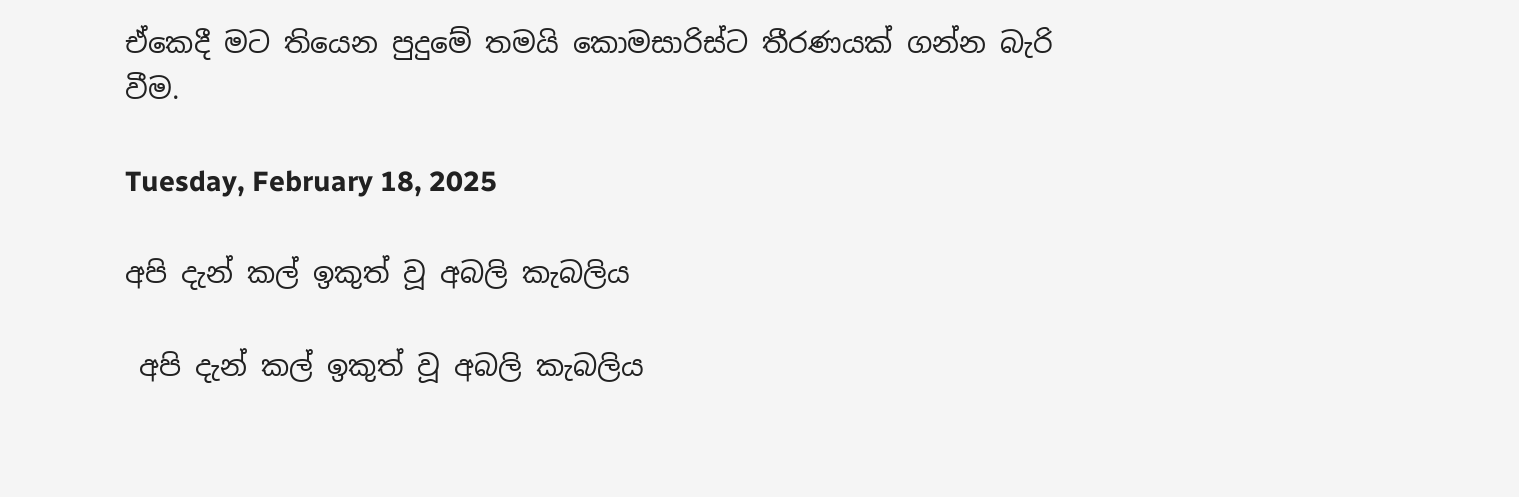ඒකෙදී මට තියෙන පුදුමේ තමයි කොමසාරිස්ට තීරණයක් ගන්න බැරි වීම.

Tuesday, February 18, 2025

අපි දැන් කල් ඉකුත් වූ අබලි කැබලිය

 අපි දැන් කල් ඉකුත් වූ අබලි කැබලිය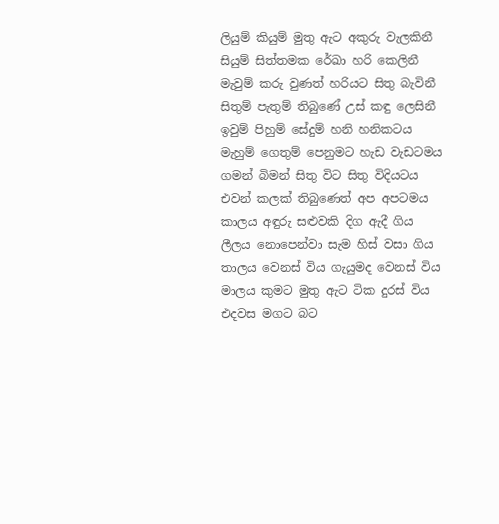ලියුම් කියුම් මුතු ඇට අකුරු වැලකිනී
සියුම් සිත්තමක රේඛා හරි කෙලිනී
මැවුම් කරු වුණත් හරියට සිතු බැවිනී
සිතුම් පැතුම් තිබුණේ උස් කඳු ලෙසිනී
ඉවුම් පිහුම් සේදුම් හනි හනිකටය
මැහුම් ගෙතුම් පෙනුමට හැඩ වැඩටමය
ගමන් බිමන් සිතු විට සිතු විදියටය
එවන් කලක් තිබුණෙත් අප අපටමය
කාලය අඳුරු සළුවකි දිග ඇදී ගිය
ලීලය නොපෙන්වා සැම හිස් වසා ගිය
තාලය වෙනස් විය ගැයුමද වෙනස් විය
මාලය කුමට මුතු ඇට ටික දුරස් විය
එදවස මගට බට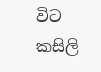විට කසිලි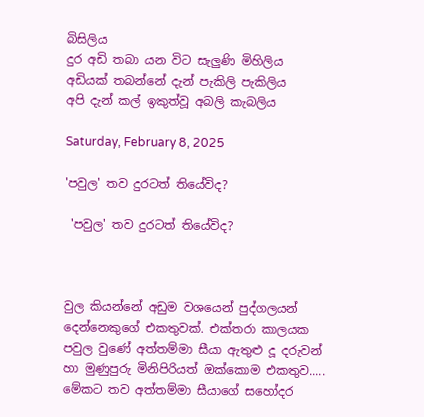බිසිලිය
දුර අඩි තබා යන විට සැලුණි මිහිලිය
අඩියක් තබන්නේ දැන් පැකිලි පැකිලිය
අපි දැන් කල් ඉකුත්වූ අබලි කැබලිය

Saturday, February 8, 2025

'පවුල' තව දුරටත් තියේවිද?

 'පවුල' තව දුරටත් තියේවිද?



වුල කියන්නේ අඩුම වශයෙන් පුද්ගලයන් දෙන්නෙකුගේ එකතුවක්. එක්තරා කාලයක පවුල වුණේ අත්තම්මා සීයා ඇතුළු දූ දරුවන් හා මුණුපුරු මිනිපිරියත් ඔක්කොම එකතුව..... මේකට තව අත්තම්මා සීයාගේ සහෝදර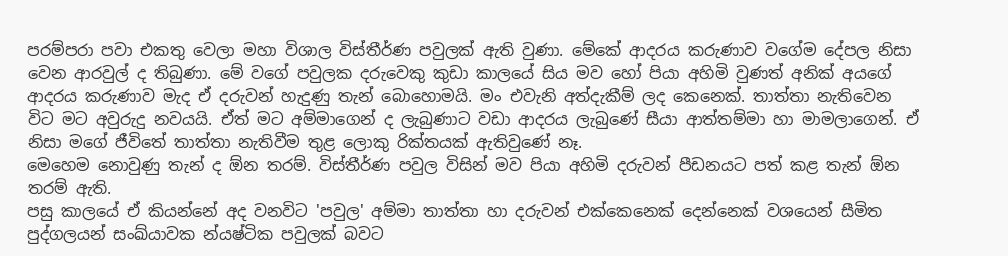පරම්පරා පවා එකතු වෙලා මහා විශාල විස්තීර්ණ පවුලක් ඇති වුණා. මේකේ ආදරය කරුණාව වගේම දේපල නිසා වෙන ආරවුල් ද තිබුණා. මේ වගේ පවුලක දරුවෙකු කුඩා කාලයේ සිය මව හෝ පියා අහිමි වුණත් අනික් අයගේ ආදරය කරුණාව මැද ඒ දරුවන් හැදුණු තැන් බොහොමයි. මං එවැනි අත්දැකීම් ලද කෙනෙක්. තාත්තා නැතිවෙන විට මට අවුරුදු නවයයි. ඒත් මට අම්මාගෙන් ද ලැබුණාට වඩා ආදරය ලැබුණේ සීයා ආත්තම්මා හා මාමලාගෙන්. ඒ නිසා මගේ ජීවිතේ තාත්තා නැතිවීම තුළ ලොකු රික්තයක් ඇතිවුණේ නෑ.
මෙහෙම නොවුණු තැන් ද ඕන තරම්. විස්තීර්ණ පවුල විසින් මව පියා අහිමි දරුවන් පීඩනයට පත් කළ තැන් ඕන තරම් ඇති.
පසු කාලයේ ඒ කියන්නේ අද වනවිට 'පවුල' අම්මා තාත්තා හා දරුවන් එක්කෙනෙක් දෙන්නෙක් වශයෙන් සීමිත පුද්ගලයන් සංඛ්යාවක න්යෂ්ටික පවුලක් බවට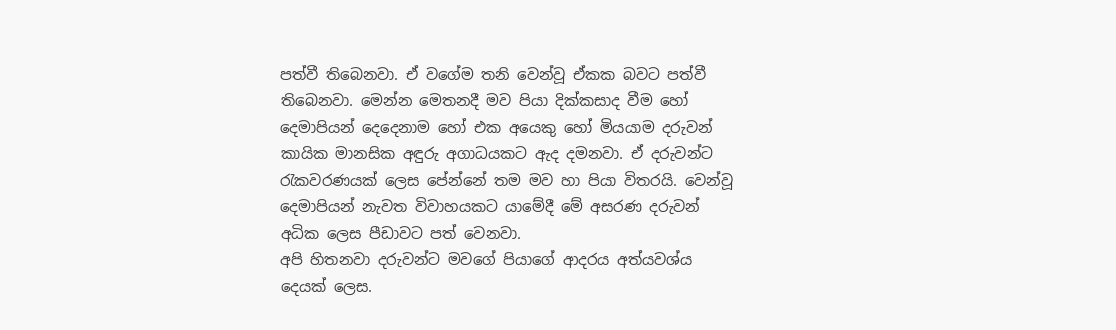පත්වී තිබෙනවා. ඒ වගේම තනි වෙන්වූ ඒකක බවට පත්වී තිබෙනවා. මෙන්න මෙතනදී මව පියා දික්කසාද වීම හෝ දෙමාපියන් දෙදෙනාම හෝ එක අයෙකු හෝ මියයාම දරුවන් කායික මානසික අඳුරු අගාධයකට ඇද දමනවා. ඒ දරුවන්ට රැකවරණයක් ලෙස පේන්නේ තම මව හා පියා විතරයි. වෙන්වූ දෙමාපියන් නැවත විවාහයකට යාමේදී මේ අසරණ දරුවන් අධික ලෙස පීඩාවට පත් වෙනවා.
අපි හිතනවා දරුවන්ට මවගේ පියාගේ ආදරය අත්යවශ්ය දෙයක් ලෙස.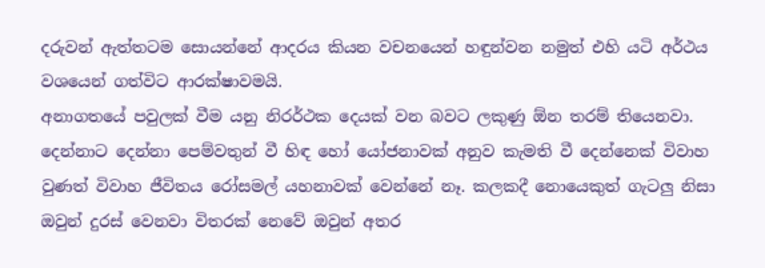දරුවන් ඇත්තටම සොයන්නේ ආදරය කියන වචනයෙන් හඳුන්වන නමුත් එහි යටි අර්ථය වශයෙන් ගත්විට ආරක්ෂාවමයි.
අනාගතයේ පවුලක් වීම යනු නිරර්ථක දෙයක් වන බවට ලකුණු ඕන තරම් තියෙනවා. දෙන්නාට දෙන්නා පෙම්වතුන් වී හිඳ හෝ යෝජනාවක් අනුව කැමති වී දෙන්නෙක් විවාහ වුණත් විවාහ ජීවිතය රෝසමල් යහනාවක් වෙන්නේ නෑ. කලකදී නොයෙකුත් ගැටලු නිසා ඔවුන් දුරස් වෙනවා විතරක් නෙවේ ඔවුන් අතර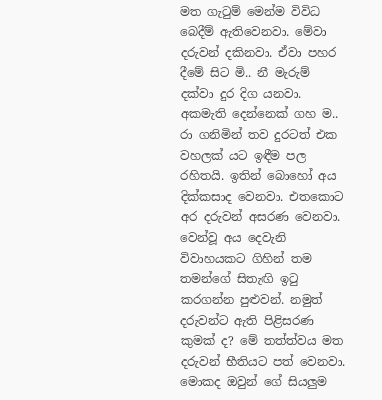මත ගැටුම් මෙන්ම විවිධ බෙදීම් ඇතිවෙනවා. මේවා දරුවන් දකිනවා. ඒවා පහර දීමේ සිට මි.. නී මැරුම් දක්වා දුර දිග යනවා. අකමැති දෙන්නෙක් ගහ ම.. රා ගනිමින් තව දුරටත් එක වහලක් යට ඉඳීම පල රහිතයි. ඉතින් බොහෝ අය දික්කසාද වෙනවා. එතකොට අර දරුවන් අසරණ වෙනවා. වෙන්වූ අය දෙවැනි විවාහයකට ගිහින් තම තමන්ගේ සිතැඟි ඉටු කරගන්න පුළුවන්. නමුත් දරුවන්ට ඇති පිළිසරණ කුමක් ද? මේ තත්ත්වය මත දරුවන් භීතියට පත් වෙනවා. මොකද ඔවුන් ගේ සියලුම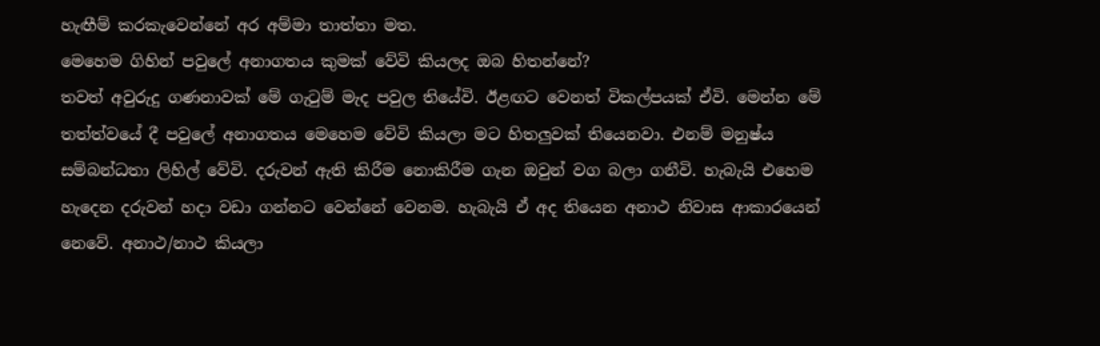හැඟීම් කරකැවෙන්නේ අර අම්මා තාත්තා මත.
මෙහෙම ගිහින් පවුලේ අනාගතය කුමක් වේවි කියලද ඔබ හිතන්නේ?
තවත් අවුරුදු ගණනාවක් මේ ගැටුම් මැද පවුල තියේවි. ඊළඟට වෙනත් විකල්පයක් ඒවි. මෙන්න මේ තත්ත්වයේ දී පවුලේ අනාගතය මෙහෙම වේවි කියලා මට හිතලුවක් තියෙනවා. එනම් මනුෂ්ය සම්බන්ධතා ලිහිල් වේවි. දරුවන් ඇති කිරීම නොකිරීම ගැන ඔවුන් වග බලා ගනීවි. හැබැයි එහෙම හැදෙන දරුවන් හදා වඩා ගන්නට වෙන්නේ වෙනම. හැබැයි ඒ අද තියෙන අනාථ නිවාස ආකාරයෙන් නෙවේ. අනාථ/නාථ කියලා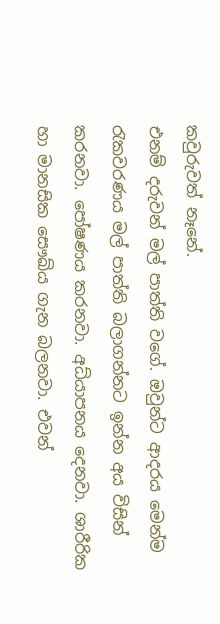කවුරුවත් නෑනේ.
එනම් දරුවන් මල් පාත්ති වගේ. ඔවුන්ට ආදරය මෙන්ම රැකවරණය මල් පාත්ති බලාගන්නට ඉන්න අය විසින් කරනවා. පෝෂණය කරනවා. අධ්යාපනය දෙනවා. ශාරීරික හා මානසික සෞඛ්ය ගැන බලනවා. එවන්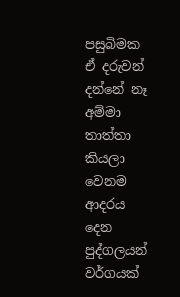පසුබිමක ඒ දරුවන් දන්නේ නෑ අම්මා තාත්තා කියලා වෙනම ආදරය දෙන පුද්ගලයන් වර්ගයක්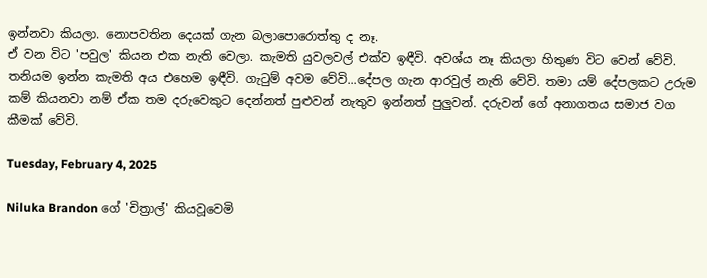ඉන්නවා කියලා. නොපවතින දෙයක් ගැන බලාපොරොත්තු ද නෑ.
ඒ වන විට 'පවුල' කියන එක නැති වෙලා. කැමති යුවලවල් එක්ව ඉඳීවි. අවශ්ය නෑ කියලා හිතුණ විට වෙන් වේවි. තනියම ඉන්න කැමති අය එහෙම ඉඳීවි. ගැටුම් අවම වේවි...දේපල ගැන ආරවුල් නැති වේවි. තමා යම් දේපලකට උරුම කම් කියනවා නම් ඒක තම දරුවෙකුට දෙන්නත් පුළුවන් නැතුව ඉන්නත් පුලුවන්. දරුවන් ගේ අනාගතය සමාජ වග කීමක් වේවි.

Tuesday, February 4, 2025

Niluka Brandon ගේ 'චිත්‍රාල්' කියවූවෙමි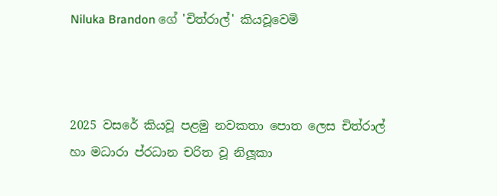Niluka Brandon ගේ 'චිත්රාල්' කියවූවෙමි



2025 වසරේ කියවූ පළමු නවකතා පොත ලෙස චිත්රාල් හා මධාරා ප්රධාන චරිත වූ නිලූකා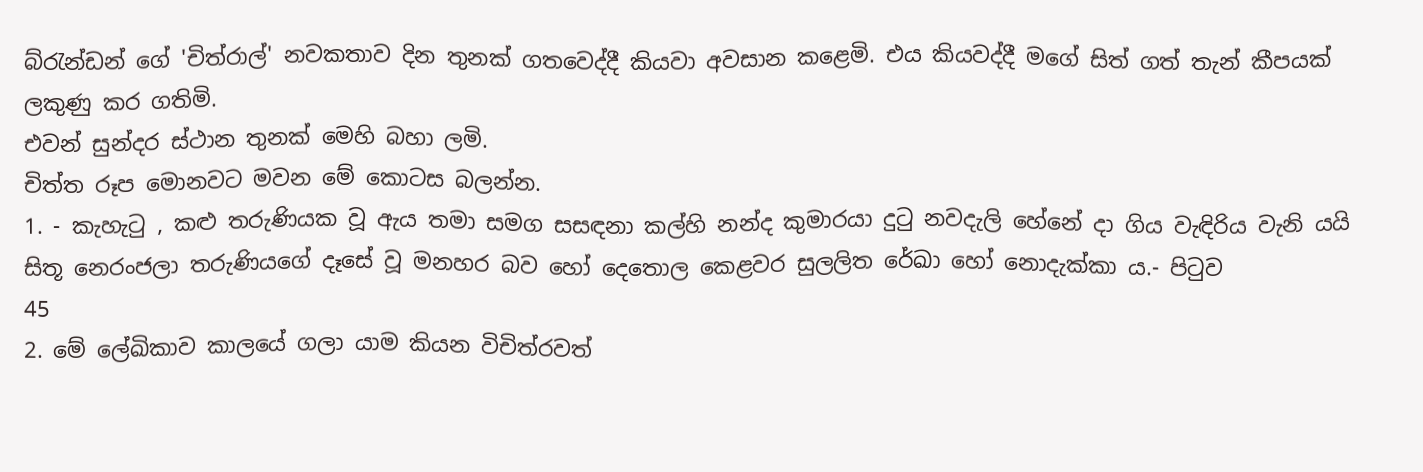බ්රැන්ඩන් ගේ 'චිත්රාල්' නවකතාව දින තුනක් ගතවෙද්දී කියවා අවසාන කළෙමි. එය කියවද්දී මගේ සිත් ගත් තැන් කීපයක් ලකුණු කර ගතිමි.
එවන් සුන්දර ස්ථාන තුනක් මෙහි බහා ලමි.
චිත්ත රූප මොනවට මවන මේ කොටස බලන්න.
1. - කැහැටු , කළු තරුණියක වූ ඇය තමා සමග සසඳනා කල්හි නන්ද කුමාරයා දුටු නවදැලි හේනේ දා ගිය වැඳිරිය වැනි යයි සිතූ නෙරංජලා තරුණියගේ දෑසේ වූ මනහර බව හෝ දෙතොල කෙළවර සුලලිත රේඛා හෝ නොදැක්කා ය.- පිටුව
45
2. මේ ලේඛිකාව කාලයේ ගලා යාම කියන විචිත්රවත්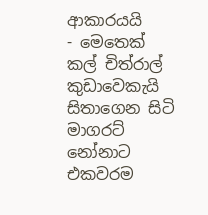ආකාරයයි
- මෙතෙක් කල් චිත්රාල් කුඩාවෙකැයි සිතාගෙන සිටි මාගරට් නෝනාට එකවරම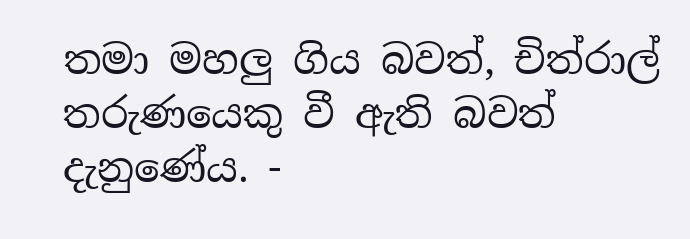තමා මහලු ගිය බවත්, චිත්රාල් තරුණයෙකු වී ඇති බවත් දැනුණේය. -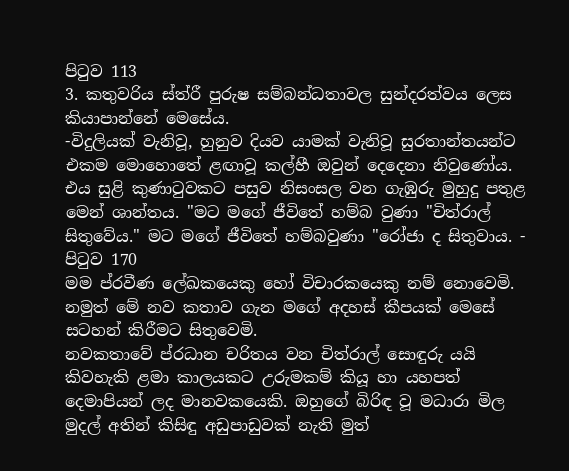පිටුව 113
3. කතුවරිය ස්ත්රී පුරුෂ සම්බන්ධතාවල සුන්දරත්වය ලෙස කියාපාන්නේ මෙසේය.
-විදුලියක් වැනිවූ, හුනුව දියව යාමක් වැනිවූ සුරතාන්තයන්ට එකම මොහොතේ ළඟාවූ කල්හී ඔවුන් දෙදෙනා නිවුණෝය. එය සුළි කුණාටුවකට පසුව නිසංසල වන ගැඹුරු මුහුදු පතුළ මෙන් ශාන්තය. "මට මගේ ජීවිතේ හම්බ වුණා "චිත්රාල් සිතුවේය." මට මගේ ජීවිතේ හම්බවුණා "රෝජා ද සිතුවාය. - පිටුව 170
මම ප්රවීණ ලේඛකයෙකු හෝ විචාරකයෙකු නම් නොවෙමි. නමුත් මේ නව කතාව ගැන මගේ අදහස් කීපයක් මෙසේ සටහන් කිරීමට සිතුවෙමි.
නවකතාවේ ප්රධාන චරිතය වන චිත්රාල් සොඳුරු යයි කිවහැකි ළමා කාලයකට උරුමකම් කියූ හා යහපත් දෙමාපියන් ලද මානවකයෙකි. ඔහුගේ බිරිඳ වූ මධාරා මිල මුදල් අතින් කිසිඳු අඩුපාඩුවක් නැති මුත්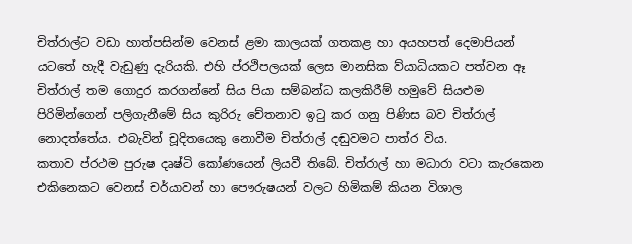චිත්රාල්ට වඩා හාත්පසින්ම වෙනස් ළමා කාලයක් ගතකළ හා අයහපත් දෙමාපියන් යටතේ හැදී වැඩුණු දැරියකි. එහි ප්රථිපලයක් ලෙස මානසික ව්යාධියකට පත්වන ඈ චිත්රාල් තම ගොදුර කරගන්නේ සිය පියා සම්බන්ධ කලකිරීම් හමුවේ සියළුම පිරිමින්ගෙන් පලිගැනීමේ සිය කුරිරු චේතනාව ඉටු කර ගනු පිණිස බව චිත්රාල් නොදත්තේය. එබැවින් චූදිතයෙකු නොවීම චිත්රාල් දඬුවමට පාත්ර විය.
කතාව ප්රථම පුරුෂ දෘෂ්ටි කෝණයෙන් ලියවී තිබේ. චිත්රාල් හා මධාරා වටා කැරකෙන එකිනෙකට වෙනස් චර්යාවන් හා පෞරුෂයන් වලට හිමිකම් කියන විශාල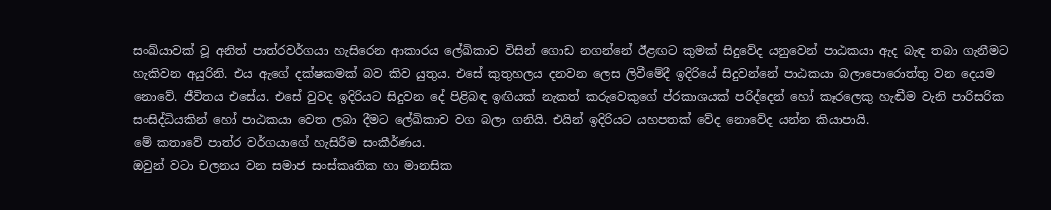සංඛ්යාවක් වූ අනිත් පාත්රවර්ගයා හැසිරෙන ආකාරය ලේඛිකාව විසින් ගොඩ නගන්නේ ඊළඟට කුමක් සිදුවේද යනුවෙන් පාඨකයා ඇද බැඳ තබා ගැනීමට හැකිවන අයුරිනි. එය ඇගේ දක්ෂකමක් බව කිව යුතුය. එසේ කුතුහලය දනවන ලෙස ලිවීමේදී ඉදිරියේ සිදුවන්නේ පාඨකයා බලාපොරොත්තු වන දෙයම නොවේ. ජීවිතය එසේය. එසේ වුවද ඉදිරියට සිදුවන දේ පිළිබඳ ඉඟියක් නැකත් කරුවෙකුගේ ප්රකාශයක් පරිද්දෙන් හෝ කෑරලෙකු හැඬීම වැනි පාරිසරික සංසිද්ධියකින් හෝ පාඨකයා වෙත ලබා දීමට ලේඛිකාව වග බලා ගනියි. එයින් ඉදිරියට යහපතක් වේද නොවේද යන්න කියාපායි.
මේ කතාවේ පාත්ර වර්ගයාගේ හැසිරීම සංකීර්ණය.
ඔවුන් වටා චලනය වන සමාජ සංස්කෘතික හා මානසික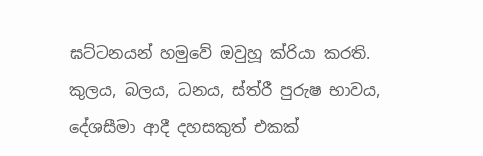ඝට්ටනයන් හමුවේ ඔවුහූ ක්රියා කරති. කුලය, බලය, ධනය, ස්ත්රී පුරුෂ භාවය, දේශසීමා ආදී දහසකුත් එකක්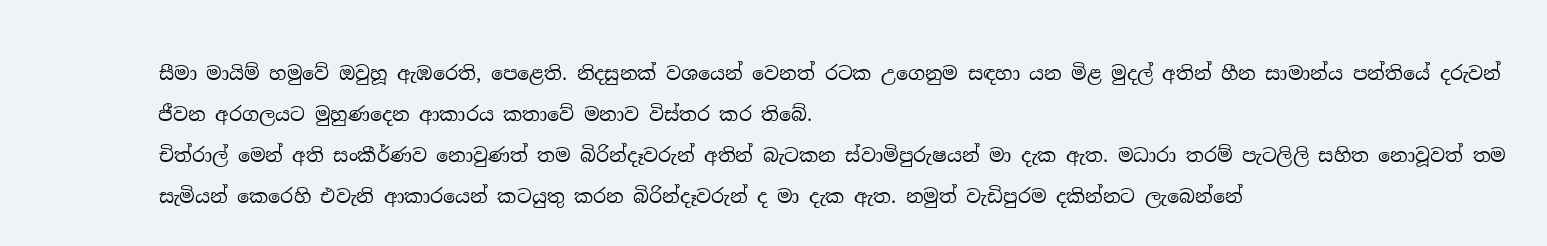සීමා මායිම් හමුවේ ඔවුහූ ඇඹරෙති, පෙළෙති. නිදසුනක් වශයෙන් වෙනත් රටක උගෙනුම සඳහා යන මිළ මුදල් අතින් හීන සාමාන්ය පන්තියේ දරුවන් ජීවන අරගලයට මුහුණදෙන ආකාරය කතාවේ මනාව විස්තර කර තිබේ.
චිත්රාල් මෙන් අති සංකීර්ණව නොවුණත් තම බිරින්දෑවරුන් අතින් බැටකන ස්වාමිපුරුෂයන් මා දැක ඇත. මධාරා තරම් පැටලිලි සහිත නොවූවත් තම සැමියන් කෙරෙහි එවැනි ආකාරයෙන් කටයුතු කරන බිරින්දෑවරුන් ද මා දැක ඇත. නමුත් වැඩිපුරම දකින්නට ලැබෙන්නේ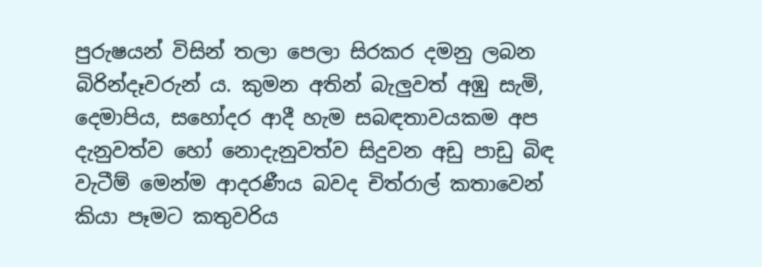පුරුෂයන් විසින් තලා පෙලා සිරකර දමනු ලබන බිරින්දෑවරුන් ය. කුමන අතින් බැලුවත් අඹු සැමි, දෙමාපිය, සහෝදර ආදී හැම සබඳතාවයකම අප දැනුවත්ව හෝ නොදැනුවත්ව සිදුවන අඩු පාඩු බිඳ වැටීම් මෙන්ම ආදරණීය බවද චිත්රාල් කතාවෙන් කියා පෑමට කතුවරිය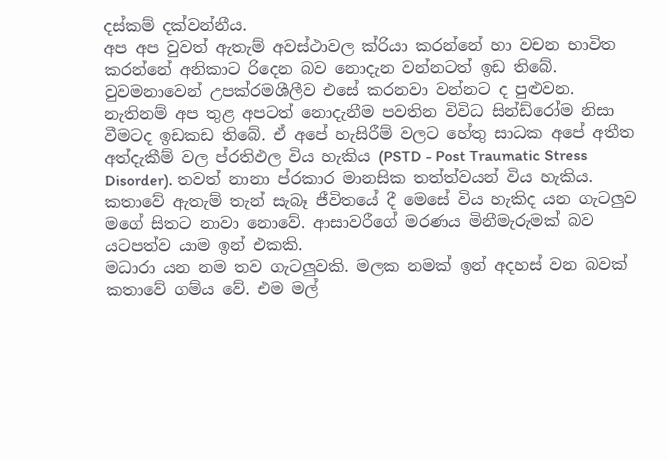දස්කම් දක්වන්නීය.
අප අප වුවත් ඇතැම් අවස්ථාවල ක්රියා කරන්නේ හා වචන භාවිත කරන්නේ අනිකාට රිදෙන බව නොදැන වන්නටත් ඉඩ තිබේ. වුවමනාවෙන් උපක්රමශීලීව එසේ කරනවා වන්නට ද පුළුවන. නැතිනම් අප තුළ අපටත් නොදැනීම පවතින විවිධ සින්ඩ්රෝම නිසා වීමටද ඉඩකඩ තිබේ. ඒ අපේ හැසිරීම් වලට හේතු සාධක අපේ අතීත අත්දැකීම් වල ප්රතිඵල විය හැකිය (PSTD - Post Traumatic Stress Disorder). තවත් නානා ප්රකාර මානසික තත්ත්වයන් විය හැකිය.
කතාවේ ඇතැම් තැන් සැබෑ ජීවිතයේ දී මෙසේ විය හැකිද යන ගැටලුව මගේ සිතට නාවා නොවේ. ආසාවරීගේ මරණය මිනීමැරුමක් බව යටපත්ව යාම ඉන් එකකි.
මධාරා යන නම තව ගැටලුවකි. මලක නමක් ඉන් අදහස් වන බවක් කතාවේ ගම්ය වේ. එම මල්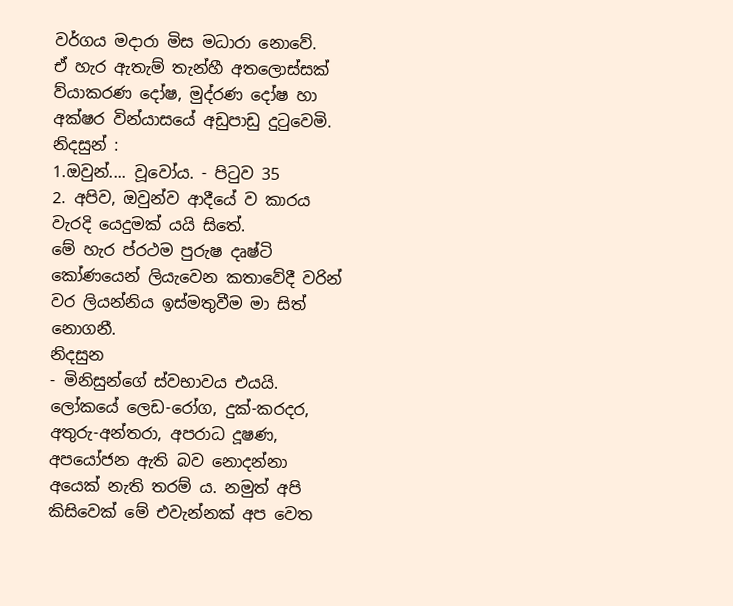වර්ගය මදාරා මිස මධාරා නොවේ.
ඒ හැර ඇතැම් තැන්හී අතලොස්සක් ව්යාකරණ දෝෂ, මුද්රණ දෝෂ හා අක්ෂර වින්යාසයේ අඩුපාඩු දුටුවෙමි.
නිදසුන් :
1.ඔවුන්.... වූවෝය. - පිටුව 35
2. අපිව, ඔවුන්ව ආදීයේ ව කාරය වැරදි යෙදුමක් යයි සිතේ.
මේ හැර ප්රථම පුරුෂ දෘෂ්ටි කෝණයෙන් ලියැවෙන කතාවේදී වරින් වර ලියන්නිය ඉස්මතුවීම මා සිත් නොගනී.
නිදසුන
- මිනිසුන්ගේ ස්වභාවය එයයි. ලෝකයේ ලෙඩ-රෝග, දුක්-කරදර, අතුරු-අන්තරා, අපරාධ දූෂණ, අපයෝජන ඇති බව නොදන්නා අයෙක් නැති තරම් ය. නමුත් අපි කිසිවෙක් මේ එවැන්නක් අප වෙත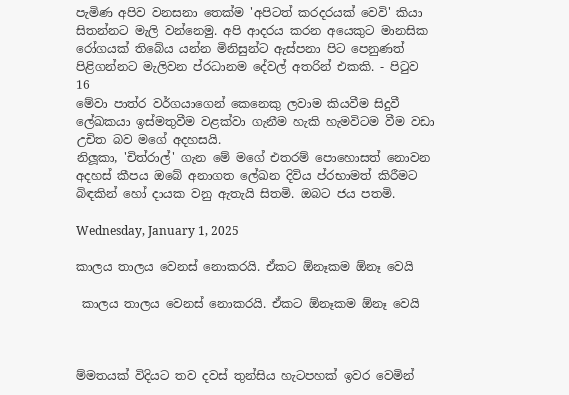පැමිණ අපිව වනසනා තෙක්ම 'අපිටත් කරදරයක් වෙවි' කියා සිතන්නට මැලි වන්නෙමු. අපි ආදරය කරන අයෙකුට මානසික රෝගයක් තිබේය යන්න මිනිසුන්ට ඇස්පනා පිට පෙනුණත් පිළිගන්නට මැලිවන ප්රධානම දේවල් අතරින් එකකි. - පිටුව 16
මේවා පාත්ර වර්ගයාගෙන් කෙනෙකු ලවාම කියවීම සිදුවී ලේඛකයා ඉස්මතුවීම වළක්වා ගැනීම හැකි හැමවිටම වීම වඩා උචිත බව මගේ අදහසයි.
නිලූකා, 'චිත්රාල්' ගැන මේ මගේ එතරම් පොහොසත් නොවන අදහස් කීපය ඔබේ අනාගත ලේඛන දිවිය ප්රභාමත් කිරීමට බිඳකින් හෝ දායක වනු ඇතැයි සිතමි. ඔබට ජය පතමි.

Wednesday, January 1, 2025

කාලය තාලය වෙනස් නොකරයි. ඒකට ඕනෑකම ඕනෑ වෙයි

 කාලය තාලය වෙනස් නොකරයි. ඒකට ඕනෑකම ඕනෑ වෙයි



ම්මතයක් විදියට තව දවස් තුන්සිය හැටපහක් ඉවර වෙමින්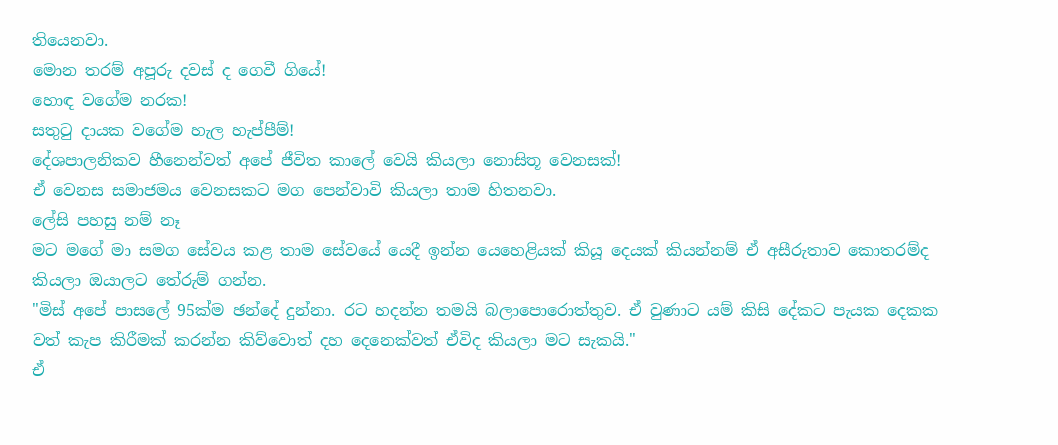තියෙනවා.
මොන තරම් අපූරු දවස් ද ගෙවී ගියේ!
හොඳ වගේම නරක!
සතුටු දායක වගේම හැල හැප්පීම්!
දේශපාලනිකව හීනෙන්වත් අපේ ජීවිත කාලේ වෙයි කියලා නොසිතූ වෙනසක්!
ඒ වෙනස සමාජමය වෙනසකට මග පෙන්වාවි කියලා තාම හිතනවා.
ලේසි පහසු නම් නෑ
මට මගේ මා සමග සේවය කළ තාම සේවයේ යෙදී ඉන්න යෙහෙළියක් කියූ දෙයක් කියන්නම් ඒ අසීරුතාව කොතරම්ද කියලා ඔයාලට තේරුම් ගන්න.
"මිස් අපේ පාසලේ 95ක්ම ඡන්දේ දුන්නා. රට හදන්න තමයි බලාපොරොත්තුව. ඒ වුණාට යම් කිසි දේකට පැයක දෙකක වත් කැප කිරීමක් කරන්න කිව්වොත් දහ දෙනෙක්වත් ඒවිද කියලා මට සැකයි."
ඒ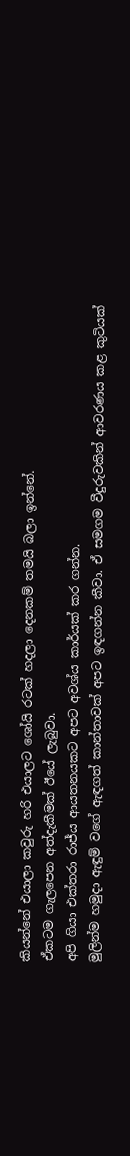කියන්නේ එයාලා කවුරු හරි එයාලට ශෝයි රටක් හදලා දෙනකම් තමයි බලා ඉන්නේ.
ඒකටම ගැලපෙන අත්දැකීමක් ඊයේ ලැබුවා.
අපි ගියා එක්තරා රාජ්ය ආයතනයකට අපට අවශ්ය කාර්යක් කර ගන්න.
මුලින්ම හමුදා ඇඳුම් වගේ ඇඳගත් කාන්තාවක් අපට ඉඳගන්න කීවා. ඒ සමගම වීදුරුවකින් ආවරණය කළ කුටියක්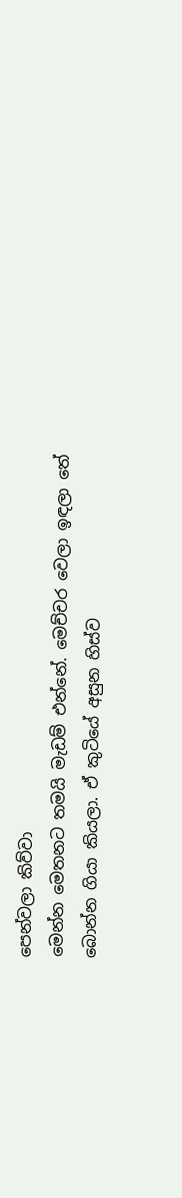පෙන්වලා කිව්වා
මෙන්න මෙතනට තමයි මැඩම් එන්නේ. මෙච්චර වෙලා ඉඳලා තේ බොන්න ගියා කියලා. ඒ කුටියේ අසුන හිස්ව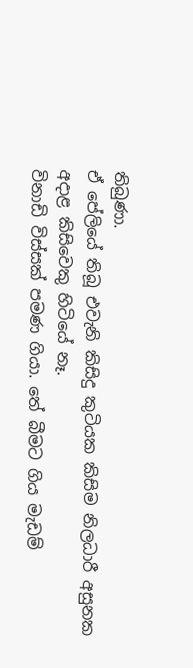තිබුණා.
ඒ පේලියේ තිබූ එවැනි කිසිදු කුටියක කිසිම නිලධාරී අසුනක අදාළ කිසිවෙකු හිටියේ නෑ.
විනාඩි විස්සක් පමණ ගියා. තේ බීමට ගිය මැඩම්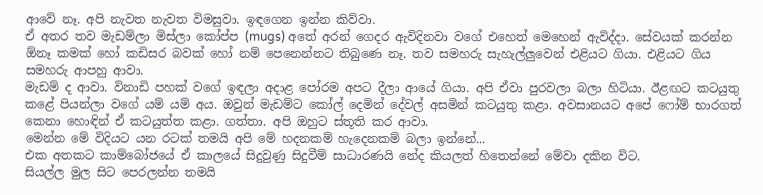ආවේ නෑ. අපි නැවත නැවත විමසුවා. ඉඳගෙන ඉන්න කිව්වා.
ඒ අතර තව මැඩම්ලා මිස්ලා කෝප්ප (mugs) අතේ අරන් ගෙදර ඇවිදිනවා වගේ එහෙත් මෙහෙන් ඇවිද්දා. සේවයක් කරන්න ඕනෑ කමක් හෝ කඩිසර බවක් හෝ නම් පෙනෙන්නට තිබුණෙ නෑ. තව සමහරු සැහැල්ලුවෙන් එළියට ගියා. එළියට ගිය සමහරු ආපහු ආවා.
මැඩම් ද ආවා. විනාඩි පහක් වගේ ඉඳලා අදාළ පෝරම අපට දීලා ආයේ ගියා. අපි ඒවා පුරවලා බලා හිටියා. ඊළඟට කටයුතු කළේ පියන්ලා වගේ යම් යම් අය. ඔවුන් මැඩම්ට කෝල් දෙමින් දේවල් අසමින් කටයුතු කළා. අවසානයට අපේ ෆෝම් භාරගත් කෙනා හොඳින් ඒ කටයුත්ත කළා. ගත්තා. අපි ඔහුට ස්තූති කර ආවා.
මෙන්න මේ විදියට යන රටක් තමයි අපි මේ හදනකම් හැදෙනකම් බලා ඉන්නේ...
එක අතකට කාම්බෝජයේ ඒ කාලයේ සිදුවුණු සිදුවීම් සාධාරණයි නේද කියලත් හිතෙන්නේ මේවා දකින විට.
සියල්ල මුල සිට පෙරලන්න තමයි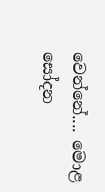වෙන්නේ.... මොළ සෝදන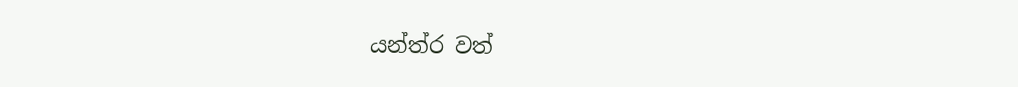යන්ත්ර වත්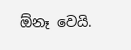ඕනෑ වෙයි.